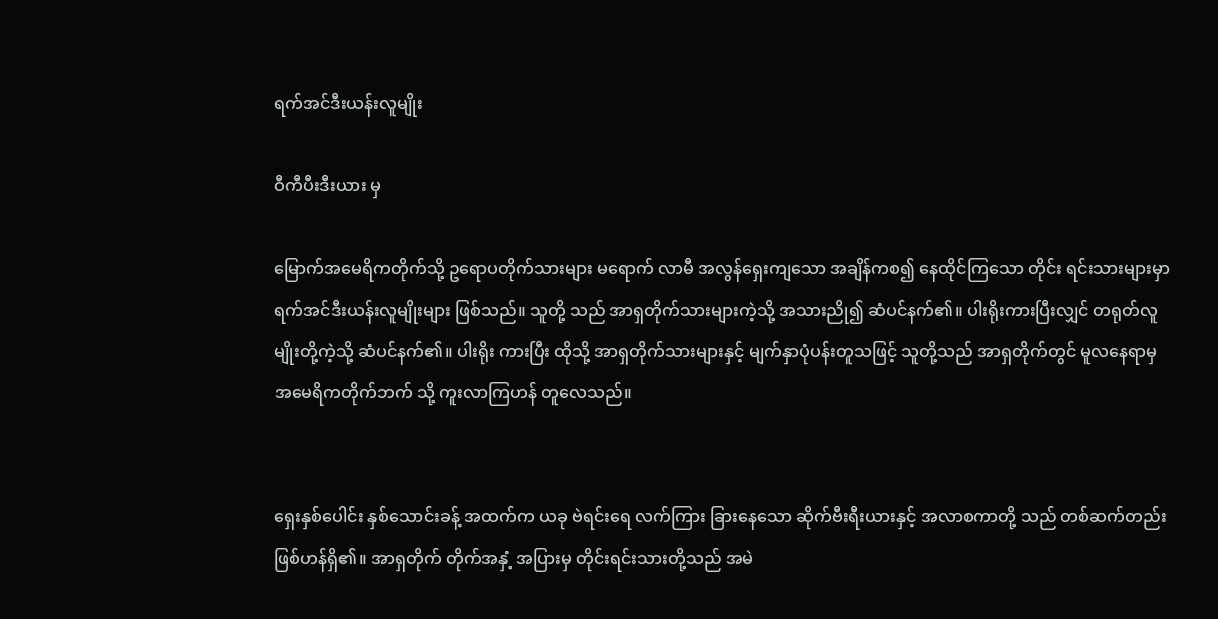ရက်အင်ဒီးယန်းလူမျိုး

ဝီကီပီးဒီးယား မှ

မြောက်အမေရိကတိုက်သို့ ဥရောပတိုက်သားများ မရောက် လာမီ အလွန်ရှေးကျသော အချိန်ကစ၍ နေထိုင်ကြသော တိုင်း ရင်းသားများမှာ ရက်အင်ဒီးယန်းလူမျိုးများ ဖြစ်သည်။ သူတို့ သည် အာရှတိုက်သားများကဲ့သို့ အသားညို၍ ဆံပင်နက်၏။ ပါးရိုးကားပြီးလျှင် တရုတ်လူမျိုးတို့ကဲ့သို့ ဆံပင်နက်၏။ ပါးရိုး ကားပြီး ထိုသို့ အာရှတိုက်သားများနှင့် မျက်နှာပုံပန်းတူသဖြင့် သူတို့သည် အာရှတိုက်တွင် မူလနေရာမှ အမေရိကတိုက်ဘက် သို့ ကူးလာကြဟန် တူလေသည်။


ရှေးနှစ်ပေါင်း နှစ်သောင်းခန့် အထက်က ယခု ဗဲရင်းရေ လက်ကြား ခြားနေသော ဆိုက်ဗီးရီးယားနှင့် အလာစကာတို့ သည် တစ်ဆက်တည်း ဖြစ်ဟန်ရှိ၏။ အာရှတိုက် တိုက်အနှံ့ အပြားမှ တိုင်းရင်းသားတို့သည် အမဲ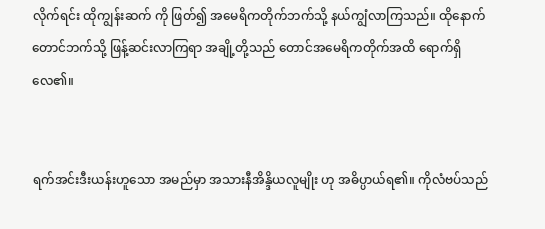လိုက်ရင်း ထိုကျွန်းဆက် ကို ဖြတ်၍ အမေရိကတိုက်ဘက်သို့ နယ်ကျွံလာကြသည်။ ထိုနောက် တောင်ဘက်သို့ ဖြန့်ဆင်းလာကြရာ အချို့တို့သည် တောင်အမေရိကတိုက်အထိ ရောက်ရှိလေ၏။


ရက်အင်းဒီးယန်းဟူသော အမည်မှာ အသားနီအိန္ဒိယလူမျိုး ဟု အဓိပ္ပာယ်ရ၏။ ကိုလံဗပ်သည်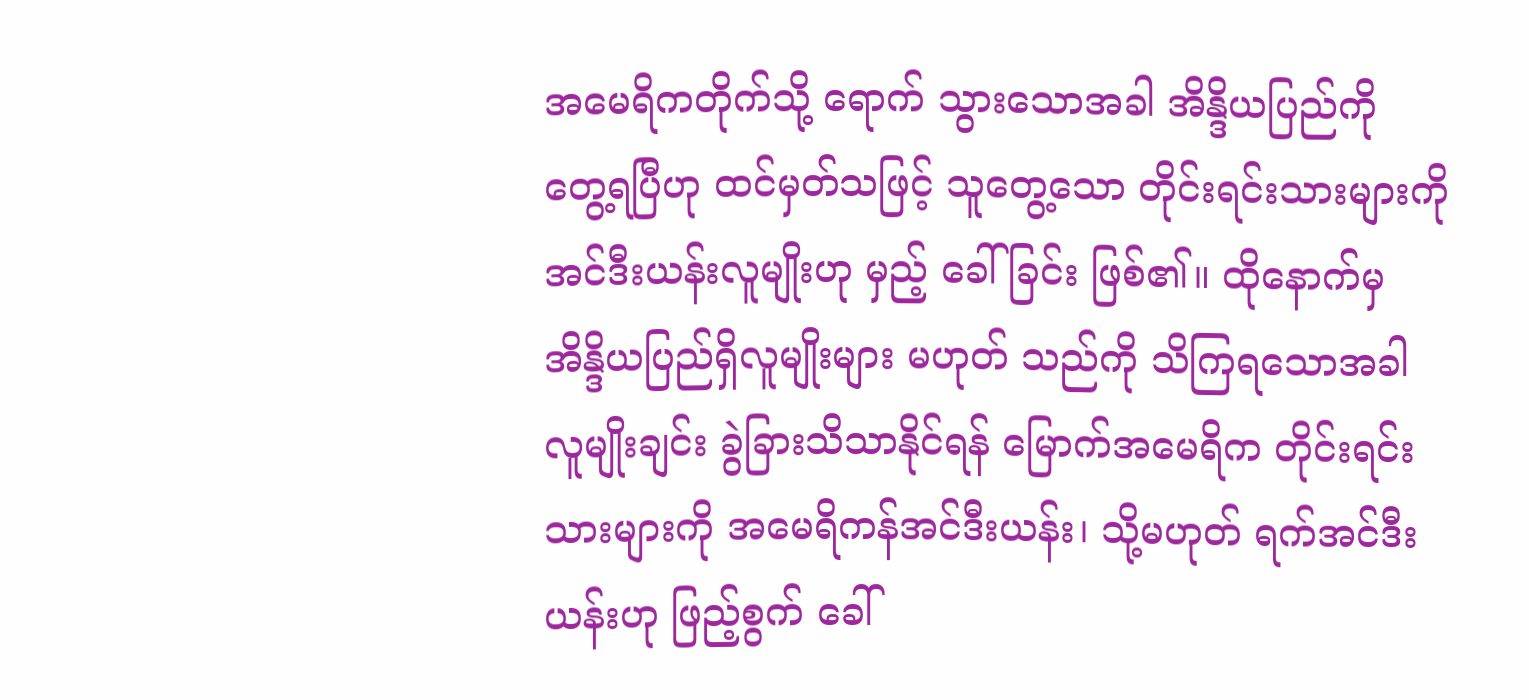အမေရိကတိုက်သို့ ရောက် သွားသောအခါ အိန္ဒိယပြည်ကို တွေ့ရပြီဟု ထင်မှတ်သဖြင့် သူတွေ့သော တိုင်းရင်းသားများကို အင်ဒီးယန်းလူမျိုးဟု မှည့် ခေါ်ခြင်း ဖြစ်၏။ ထိုနောက်မှ အိန္ဒိယပြည်ရှိလူမျိုးများ မဟုတ် သည်ကို သိကြရသောအခါ လူမျိုးချင်း ခွဲခြားသိသာနိုင်ရန် မြောက်အမေရိက တိုင်းရင်းသားများကို အမေရိကန်အင်ဒီးယန်း၊ သို့မဟုတ် ရက်အင်ဒီးယန်းဟု ဖြည့်စွက် ခေါ်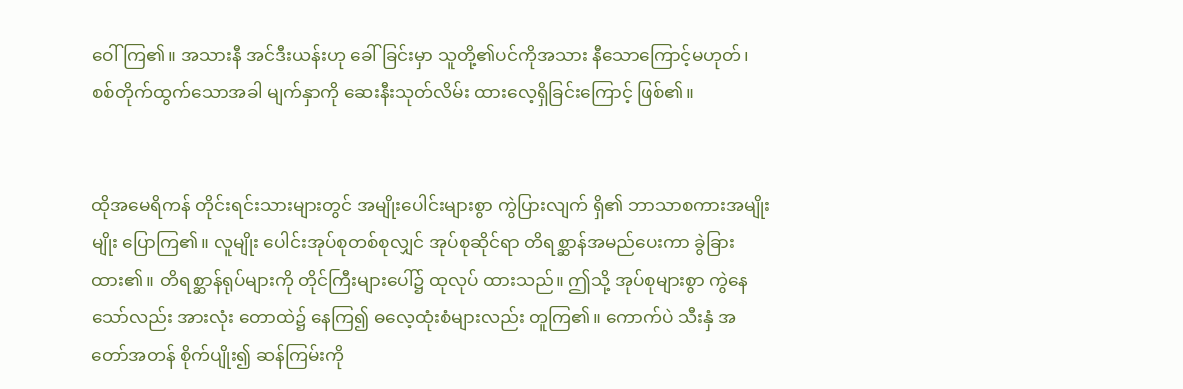ဝေါ်ကြ၏။ အသားနီ အင်ဒီးယန်းဟု ခေါ်ခြင်းမှာ သူတို့၏ပင်ကိုအသား နီသောကြောင့်မဟုတ်၊ စစ်တိုက်ထွက်သောအခါ မျက်နှာကို ဆေးနီးသုတ်လိမ်း ထားလေ့ရှိခြင်းကြောင့် ဖြစ်၏။


ထိုအမေရိကန် တိုင်းရင်းသားများတွင် အမျိုးပေါင်းများစွာ ကွဲပြားလျက် ရှိ၏ ဘာသာစကားအမျိုးမျိုး ပြောကြ၏။ လူမျိုး ပေါင်းအုပ်စုတစ်စုလျှင် အုပ်စုဆိုင်ရာ တိရစ္ဆာန်အမည်ပေးကာ ခွဲခြားထား၏။ တိရစ္ဆာန်ရုပ်များကို တိုင်ကြီးများပေါ်၌ ထုလုပ် ထားသည်။ ဤသို့ အုပ်စုများစွာ ကွဲနေသော်လည်း အားလုံး တောထဲ၌ နေကြ၍ ဓလေ့ထုံးစံများလည်း တူကြ၏။ ကောက်ပဲ သီးနှံ အတော်အတန် စိုက်ပျိုး၍ ဆန်ကြမ်းကို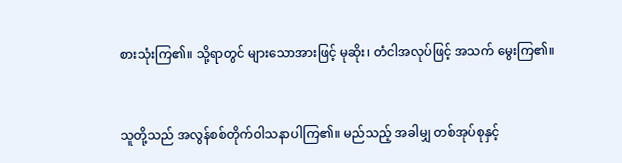စားသုံးကြ၏။ သို့ရာတွင် များသောအားဖြင့် မုဆိုး၊ တံငါအလုပ်ဖြင့် အသက် မွေးကြ၏။


သူတို့သည် အလွန်စစ်တိုက်ဝါသနာပါကြ၏။ မည်သည့် အခါမျှ တစ်အုပ်စုနှင့်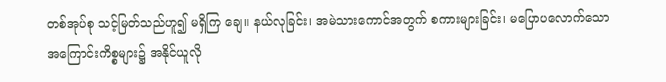တစ်အုပ်စု သင့်မြတ်သည်ဟူ၍ မရှိကြ ချေ။ နယ်လုခြင်း၊ အမဲသားကောင်အတွက် စကားများခြင်း၊ မပြောပလောက်သော အကြောင်းကိစ္စများ၌ အနိုင်ယူလို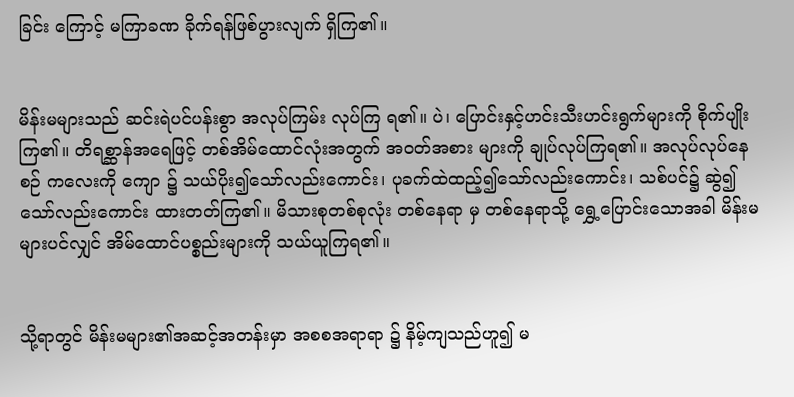ခြင်း ကြောင့် မကြာခဏ ခိုက်ရန်ဖြစ်ပွားလျက် ရှိကြ၏။


မိန်းမများသည် ဆင်းရဲပင်ပန်းစွာ အလုပ်ကြမ်း လုပ်ကြ ရ၏။ ပဲ၊ ပြောင်းနှင့်ဟင်းသီးဟင်းရွက်များကို စိုက်ပျိုးကြ၏။ တိရစ္ဆာန်အရေဖြင့် တစ်အိမ်ထောင်လုံးအတွက် အဝတ်အစား များကို ချုပ်လုပ်ကြရ၏။ အလုပ်လုပ်နေစဉ် ကလေးကို ကျော ၌ သယ်ပိုး၍သော်လည်းကောင်း၊ ပုခက်ထဲထည့်၍သော်လည်းကောင်း၊ သစ်ပင်၌ ဆွဲ၍သော်လည်းကောင်း ထားတတ်ကြ၏။ မိသားစုတစ်စုလုံး တစ်နေရာ မှ တစ်နေရာသို့ ရွှေ့ပြောင်းသောအခါ မိန်းမများပင်လျှင် အိမ်ထောင်ပစ္စည်းများကို သယ်ယူကြရ၏။


သို့ရာတွင် မိန်းမများ၏အဆင့်အတန်းမှာ အစစအရာရာ ၌ နိမ့်ကျသည်ဟူ၍ မ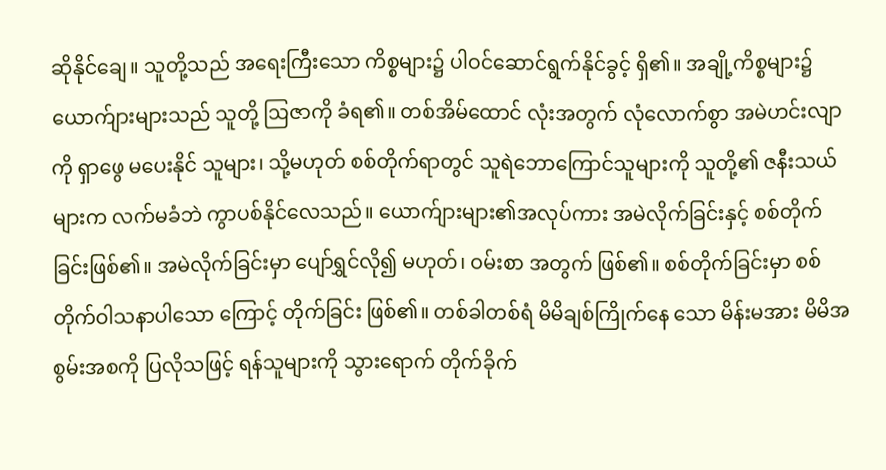ဆိုနိုင်ချေ။ သူတို့သည် အရေးကြီးသော ကိစ္စများ၌ ပါဝင်ဆောင်ရွက်နိုင်ခွင့် ရှိ၏။ အချို့ကိစ္စများ၌ ယောက်ျားများသည် သူတို့ ဩဇာကို ခံရ၏။ တစ်အိမ်ထောင် လုံးအတွက် လုံလောက်စွာ အမဲဟင်းလျာကို ရှာဖွေ မပေးနိုင် သူများ၊ သို့မဟုတ် စစ်တိုက်ရာတွင် သူရဲဘောကြောင်သူများကို သူတို့၏ ဇနီးသယ်များက လက်မခံဘဲ ကွာပစ်နိုင်လေသည်။ ယောက်ျားများ၏အလုပ်ကား အမဲလိုက်ခြင်းနှင့် စစ်တိုက် ခြင်းဖြစ်၏။ အမဲလိုက်ခြင်းမှာ ပျော်ရွှင်လို၍ မဟုတ်၊ ဝမ်းစာ အတွက် ဖြစ်၏။ စစ်တိုက်ခြင်းမှာ စစ်တိုက်ဝါသနာပါသော ကြောင့် တိုက်ခြင်း ဖြစ်၏။ တစ်ခါတစ်ရံ မိမိချစ်ကြိုက်နေ သော မိန်းမအား မိမိအစွမ်းအစကို ပြလိုသဖြင့် ရန်သူများကို သွားရောက် တိုက်ခိုက်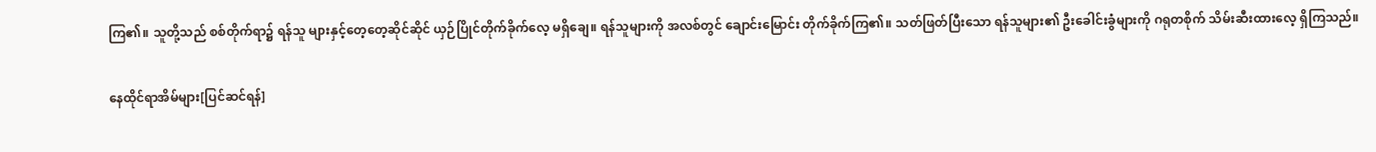ကြ၏။ သူတို့သည် စစ်တိုက်ရာ၌ ရန်သူ များနှင့်တေ့တေ့ဆိုင်ဆိုင် ယှဉ်ပြိုင်တိုက်ခိုက်လေ့ မရှိချေ။ ရန်သူများကို အလစ်တွင် ချောင်းမြောင်း တိုက်ခိုက်ကြ၏။ သတ်ဖြတ်ပြီးသော ရန်သူများ၏ ဦးခေါင်းခွံများကို ဂရုတစိုက် သိမ်းဆီးထားလေ့ ရှိကြသည်။

နေထိုင်ရာအိမ်များ[ပြင်ဆင်ရန်]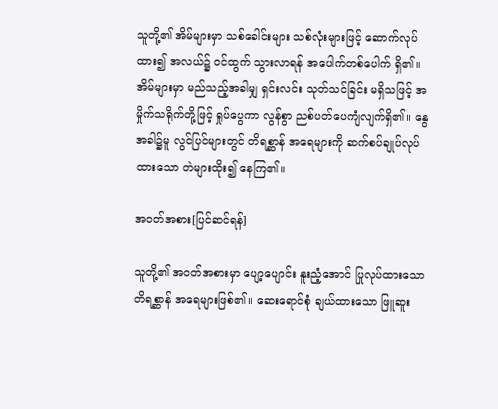သူတို့၏ အိမ်များမှာ သစ်ခေါင်းများ သစ်လုံးများဖြင့် ဆောက်လုပ်ထား၍ အလယ်၌ ဝင်ထွက် သွားလာရန် အပေါက်တစ်ပေါက် ရှိ၏။ အိမ်များမှာ မည်သည့်အခါမျှ ရှင်းလင်း သုတ်သင်ခြင်း မရှိသဖြင့် အမှိုက်သရိုက်တို့ဖြင့် ရှုပ်ပွေကာ လွန်စွာ ညစ်ပတ်ပေကျံလျက်ရှိ၏။ နွေအခါ၌မူ လွင်ပြင်များတွင် တိရစ္ဆာန် အရေများကို ဆက်စပ်ချုပ်လုပ်ထားသော တဲများထိုး၍ နေကြ၏။

အဝတ်အစား[ပြင်ဆင်ရန်]

သူတို့၏ အဝတ်အစားမှာ ပျော့ပျောင်း နူးညံ့အောင် ပြုလုပ်ထားသော တိရစ္ဆာန် အရေများဖြစ်၏။ ဆေးရောင်စုံ ချယ်ထားသော ဖြူဆူး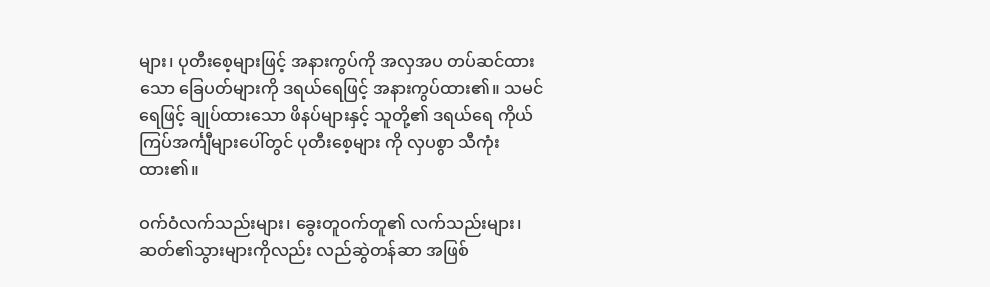များ၊ ပုတီးစေ့များဖြင့် အနားကွပ်ကို အလှအပ တပ်ဆင်ထားသော ခြေပတ်များကို ဒရယ်ရေဖြင့် အနားကွပ်ထား၏။ သမင်ရေဖြင့် ချုပ်ထားသော ဖိနပ်များနှင့် သူတို့၏ ဒရယ်ရေ ကိုယ်ကြပ်အင်္ကျီများပေါ်တွင် ပုတီးစေ့များ ကို လှပစွာ သီကုံးထား၏။

ဝက်ဝံလက်သည်းများ၊ ခွေးတူဝက်တူ၏ လက်သည်းများ၊ ဆတ်၏သွားများကိုလည်း လည်ဆွဲတန်ဆာ အဖြစ်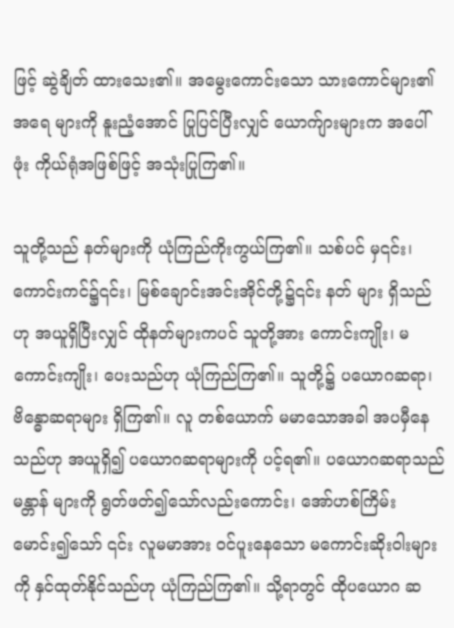ဖြင့် ဆွဲချိတ် ထားသေး၏။ အမွေးကောင်းသော သားကောင်များ၏ အရေ များကို နူးညံ့အောင် ပြုပြင်ပြီးလျှင် ယောက်ျားများက အပေါ်ဖုံး ကိုယ်ရုံအဖြစ်ဖြင့် အသုံးပြုကြ၏။

သူတို့သည် နတ်များကို ယုံကြည်ကိုးကွယ်ကြ၏။ သစ်ပင် မှ၎င်း၊ ကောင်းကင်၌၎င်း၊ မြစ်ချောင်းအင်းအိုင်တို့၌၎င်း နတ် များ ရှိသည်ဟု အယူရှိပြီးလျှင် ထိုနတ်များကပင် သူတို့အား ကောင်းကျိုး၊ မကောင်းကျိုး၊ ပေးသည်ဟု ယုံကြည်ကြ၏။ သူတို့၌ ပယောဂဆရာ၊ ဗိန္ဓောဆရာများ ရှိကြ၏။ လူ တစ်ယောက် မမာသောအခါ အပမှီနေသည်ဟု အယူရှိ၍ ပယောဂဆရာများကို ပင့်ရ၏။ ပယောဂဆရာသည် မန္တာန် များကို ရွတ်ဖတ်၍သော်လည်းကောင်း၊ အော်ဟစ်ကြိမ်းမောင်း၍သော် ၎င်း လူမမာအား ဝင်ပူးနေသော မကောင်းဆိုးဝါးများကို နှင်ထုတ်နိုင်သည်ဟု ယုံကြည်ကြ၏။ သို့ရာတွင် ထိုပယောဂ ဆ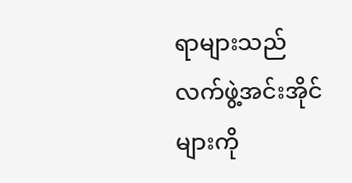ရာများသည် လက်ဖွဲ့အင်းအိုင်များကို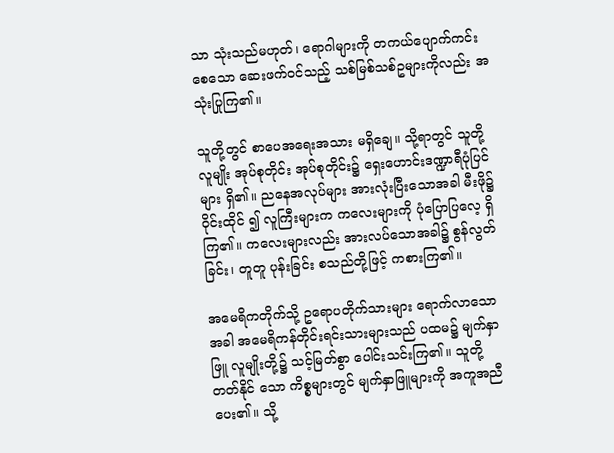သာ သုံးသည်မဟုတ်၊ ရောဂါများကို တကယ်ပျောက်ကင်းစေသော ဆေးဖက်ဝင်သည့် သစ်မြစ်သစ်ဥများကိုလည်း အသုံးပြုကြ၏။

သူတို့တွင် စာပေအရေးအသား မရှိချေ။ သို့ရာတွင် သူတို့ လူမျိုး အုပ်စုတိုင်း အုပ်စုတိုင်း၌ ရှေးဟောင်းဒဏ္ဍာရီပုံပြင်များ ရှိ၏။ ညနေအလုပ်များ အားလုံးပြီးသောအခါ မီးဖို၌ ဝိုင်းထိုင် ၍ လူကြီးများက ကလေးများကို ပုံပြောပြလေ့ ရှိကြ၏။ ကလေးများလည်း အားလပ်သောအခါ၌ စွန်လွတ်ခြင်း၊ တူတူ ပုန်းခြင်း စသည်တို့ဖြင့် ကစားကြ၏။

အမေရိကတိုက်သို့ ဥရောပတိုက်သားများ ရောက်လာသော အခါ အမေရိကန်တိုင်းရင်းသားများသည် ပထမ၌ မျက်နှာဖြူ လူမျိုးတို့၌ သင့်မြတ်စွာ ပေါင်းသင်းကြ၏။ သူတို့ တတ်နိုင် သော ကိစ္စများတွင် မျက်နှာဖြူများကို အကူအညီ ပေး၏။ သို့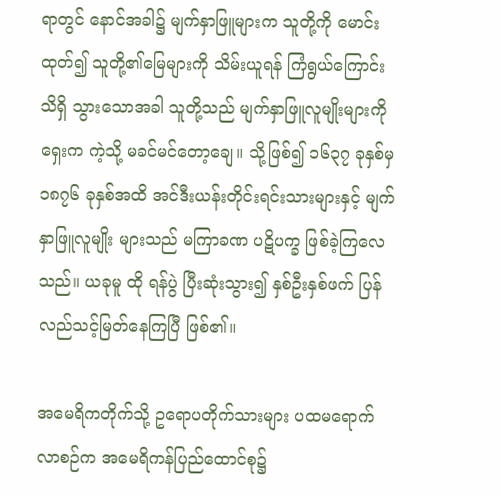ရာတွင် နောင်အခါ၌ မျက်နှာဖြူများက သူတို့ကို မောင်း ထုတ်၍ သူတို့၏မြေများကို သိမ်းယူရန် ကြံရွယ်ကြောင်း သိရှိ သွားသောအခါ သူတို့သည် မျက်နှာဖြူလူမျိုးများကို ရှေးက ကဲ့သို့ မခင်မင်တော့ချေ။ သို့ဖြစ်၍ ၁၆၃၇ ခုနှစ်မှ ၁၈၇၆ ခုနှစ်အထိ အင်ဒီးယန်းတိုင်းရင်းသားများနှင့် မျက်နှာဖြူလူမျိုး များသည် မကြာခဏ ပဋိပက္ခ ဖြစ်ခဲ့ကြလေသည်။ ယခုမူ ထို ရန်ပွဲ ပြီးဆုံးသွား၍ နှစ်ဦးနှစ်ဖက် ပြန်လည်သင့်မြတ်နေကြပြီ ဖြစ်၏။

အမေရိကတိုက်သို့ ဥရောပတိုက်သားများ ပထမရောက် လာစဉ်က အမေရိကန်ပြည်ထောင်စု၌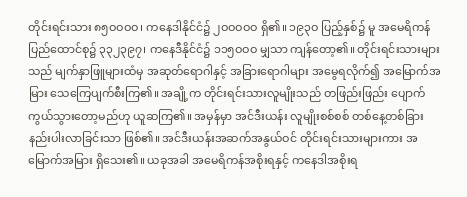တိုင်းရင်းသား ၈၅ဝဝဝဝ၊ ကနေဒါနိုင်ငံ၌ ၂ဝဝဝဝဝ ရှိ၏။ ၁၉၃ဝ ပြည့်နှစ်၌ မူ အမေရိကန်ပြည်ထောင်စု၌ ၃၃၂၃၉၇၊ ကနေဒီနိုင်ငံ၌ ၁၁၅ဝဝဝ မျှသာ ကျန်တော့၏။ တိုင်းရင်းသားများသည် မျက်နှာဖြူများထံမှ အဆုတ်ရောဂါနှင့် အခြားရောဂါများ အမွေရလိုက်၍ အမြောက်အမြား သေကြေပျက်စီးကြ၏။ အချို့က တိုင်းရင်းသားလူမျိုးသည် တဖြည်းဖြည်း ပျောက် ကွယ်သွားတော့မည်ဟု ယူဆကြ၏။ အမှန်မှာ အင်ဒီးယန်း လူမျိုးစစ်စစ် တစ်နေ့တစ်ခြား နည်းပါးလာခြင်းသာ ဖြစ်၏။ အင်ဒီးယန်းအဆက်အနွယ်ဝင် တိုင်းရင်းသားများကား အမြောက်အမြား ရှိသေး၏။ ယခုအခါ အမေရိကန်အစိုးရနှင့် ကနေဒါအစိုးရ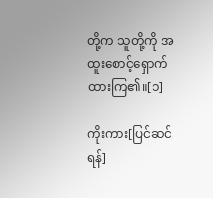တို့က သူတို့ကို အထူးစောင့်ရှောက်ထားကြ၏။[၁]

ကိုးကား[ပြင်ဆင်ရန်]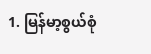1. မြန်မာ့စွယ်စုံ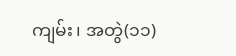ကျမ်း၊ အတွဲ(၁၁)